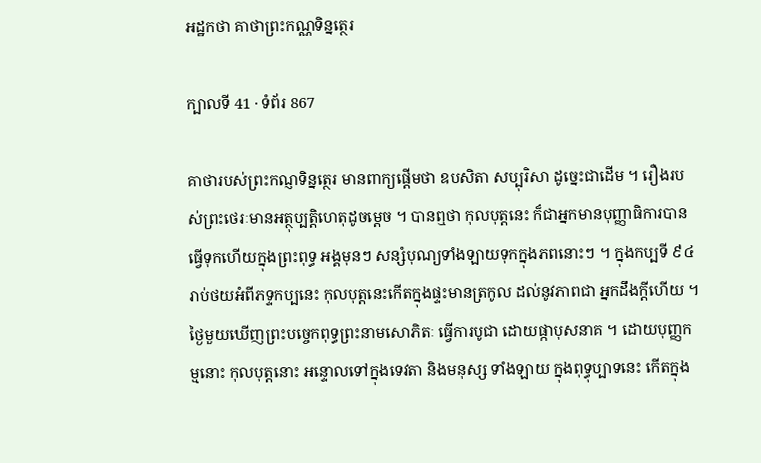អដ្ឋកថា គាថាព្រះកណ្ណទិន្នត្ថេរ

ក្បាលទី 41 · ទំព័រ 867

គាថារបស់ព្រះកណ្ញទិន្នត្ថេរ មានពាក្យផ្តើមថា ឧបសិតា សប្បុរិសា ដូច្នេះជាដើម ។ រឿងរបស់ព្រះថេរៈមានអត្ថុប្បត្តិហេតុដូចម្តេច ។ បានឮថា កុលបុត្តនេះ ក៏ជាអ្នកមានបុញ្ញាធិការបានធ្វើទុកហើយក្នុងព្រះពុទ្ធ អង្គមុនៗ សន្សំបុណ្យទាំងឡាយទុកក្នុងភពនោះៗ ។ ក្នុងកប្បទី ៩៤ រាប់ថយអំពីភទ្ទកប្បនេះ កុលបុត្តនេះកើតក្នុងផ្ទះមានត្រកូល ដល់នូវភាពជា អ្នកដឹងក្តីហើយ ។ ថ្ងៃមួយឃើញព្រះបច្ចេកពុទ្ធព្រះនាមសោភិតៈ ធ្វើការបូជា ដោយផ្កាបុសនាគ ។ ដោយបុញ្ញកម្មនោះ កុលបុត្តនោះ អន្ទោលទៅក្នុងទេវតា និងមនុស្ស ទាំងឡាយ ក្នុងពុទ្ធុប្បាទនេះ កើតក្នុង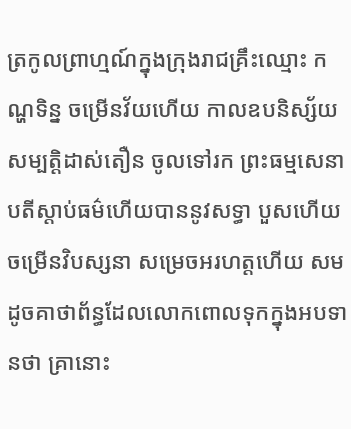ត្រកូលព្រាហ្មណ៍ក្នុងក្រុងរាជគ្រឹះឈ្មោះ កណ្ហទិន្ន ចម្រើនវ័យហើយ កាលឧបនិស្ស័យសម្បត្តិដាស់តឿន ចូលទៅរក ព្រះធម្មសេនាបតីស្តាប់ធម៌ហើយបាននូវសទ្ធា បួសហើយចម្រើនវិបស្សនា សម្រេចអរហត្តហើយ សមដូចគាថាព័ន្ធដែលលោកពោលទុកក្នុងអបទានថា គ្រានោះ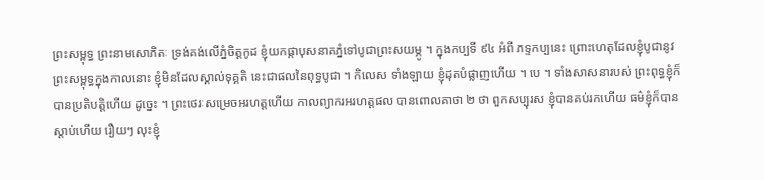ព្រះសម្ពុទ្ធ ព្រះនាមសោភិតៈ ទ្រង់គង់លើភ្នំចិត្តកូដ ខ្ញុំយកផ្កាបុសនាគភ្នំទៅបូជាព្រះសយម្ភូ ។ ក្នុងកប្បទី ៩៤ អំពី ភទ្ទកប្បនេះ ព្រោះហេតុដែលខ្ញុំបូជានូវព្រះសម្ពុទ្ធក្នុងកាលនោះ ខ្ញុំមិនដែលស្គាល់ទុគ្គតិ នេះជាផលនៃពុទ្ធបូជា ។ កិលេស ទាំងឡាយ ខ្ញុំដុតបំផ្លាញហើយ ។ បេ ។ ទាំងសាសនារបស់ ព្រះពុទ្ធខ្ញុំក៏បានប្រតិបត្តិហើយ ដូច្នេះ ។ ព្រះថេរៈសម្រេចអរហត្តហើយ កាលព្យាករអរហត្តផល បានពោលគាថា ២ ថា ពួកសប្បុរស ខ្ញុំបានគប់រកហើយ ធម៌ខ្ញុំក៏បានស្តាប់ហើយ រឿយៗ លុះខ្ញុំ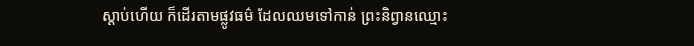ស្តាប់ហើយ ក៏ដើរតាមផ្លូវធម៌ ដែលឈមទៅកាន់ ព្រះនិព្វានឈ្មោះ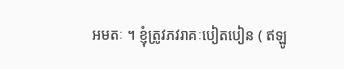អមតៈ ។ ខ្ញុំត្រូវភវរាគៈបៀតបៀន ( ឥឡូ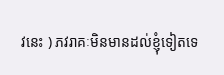វនេះ ) ភវរាគៈមិនមានដល់ខ្ញុំទៀតទេ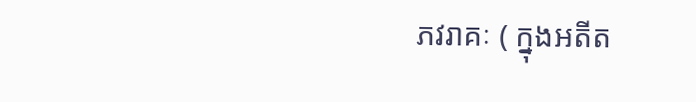ភវរាគៈ ( ក្នុងអតីត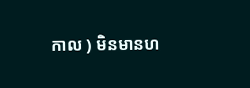កាល ) មិនមានហ